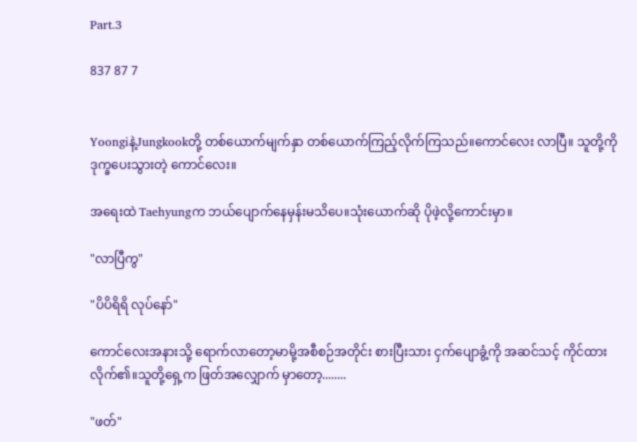Part.3

837 87 7


Yoongiနဲ့Jungkookတို့ တစ်ယောက်မျက်နှာ တစ်ယောက်ကြည့်လိုက်ကြသည်။ကောင်လေး လာပြီ။ သူတို့ကို ဒုက္ခပေးသွားတဲ့ ကောင်လေး။

အရေးထဲ Taehyungက ဘယ်ပျောက်နေမှန်းမသိပေ။သုံးယောက်ဆို ပိုဖဲ့လို့ကောင်းမှာ။

"လာပြီကွ"

"ပိပိရိရိ လုပ်နော်"

ကောင်လေးအနားသို့ ရောက်လာတော့မာမို့အစီစဉ်အတိုင်း စားပြီးသား ငှက်ပျောခွံ့ကို အဆင်သင့် ကိုင်ထားလိုက်၏။သူတို့ရှေ့က ဖြတ်အလျှောက် မှာတော့........

"ဖတ်"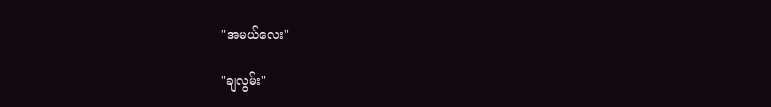"အမယ်လေး"

"ချလွမ်း"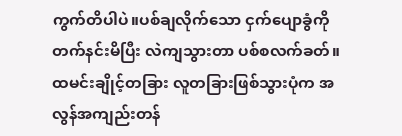ကွက်တိပါပဲ။ပစ်ချလိုက်သော ငှက်ပျောခွံကို တက်နင်းမိပြီး လဲကျသွားတာ ပစ်စလက်ခတ်။ထမင်းချိုင့်တခြား လူတခြားဖြစ်သွားပုံက အလွန်အကျည်းတန်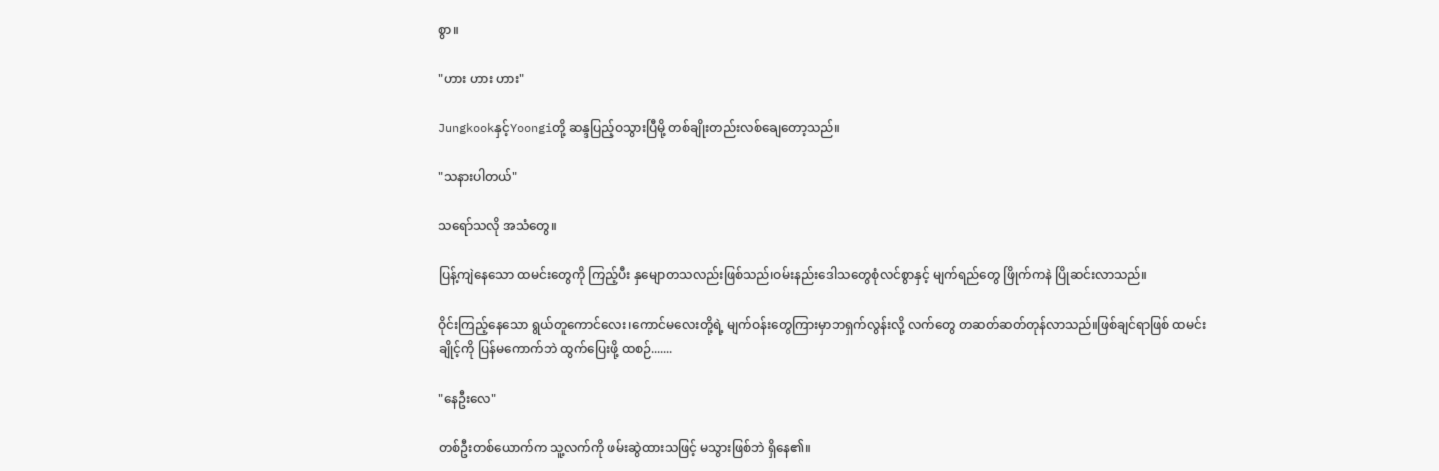စွာ။

"ဟား ဟား ဟား"

Jungkookနှင့်Yoongiတို့ ဆန္ဒပြည့်ဝသွားပြီမို့ တစ်ချိုးတည်းလစ်ချေတော့သည်။

"သနားပါတယ်"

သရော်သလို အသံတွေ။

ပြန့်ကျဲနေသော ထမင်းတွေကို ကြည့်ပီး နှမျောတသလည်းဖြစ်သည်၊ဝမ်းနည်းဒေါသ‌တွေစုံလင်စွာနှင့် မျက်ရည်တွေ ဖြိုက်ကနဲ ပြိုဆင်းလာသည်။

ဝိုင်းကြည့်နေသော ရွယ်တူကောင်လေး၊ကောင်မလေးတို့ရဲ့ မျက်ဝန်းတွေကြားမှာဘရှက်လွန်းလို့ လက်တွေ တဆတ်ဆတ်တုန်လာသည်။ဖြစ်ချင်ရာဖြစ် ထမင်းချိုင့်ကို ပြန်မကောက်ဘဲ ထွက်ပြေးဖို့ ထစဉ်.......

"နေဦးလေ"

တစ်ဦးတစ်ယောက်က သူ့လက်ကို ဖမ်းဆွဲထားသဖြင့် မသွားဖြစ်ဘဲ ရှိနေ၏။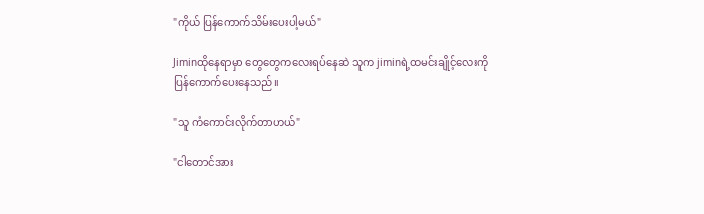"ကိုယ် ပြန်ကောက်သိမ်းပေးပါ့မယ်"

Jiminထိုနေရာမှာ တွေတွေကလေးရပ်နေဆဲ သူက jiminရဲ့ထမင်းချိုင့်လေးကို ပြန်ကောက်ပေးနေသည်။

"သူ ကံကောင်းလိုက်တာဟယ်"

"ငါတောင်အား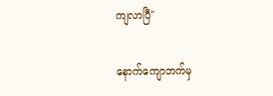ကျလာပြီ"

နောက်ကျောဘက်မှ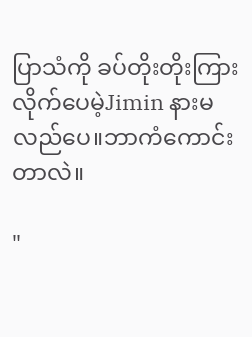ပြာသံကို ခပ်တိုးတိုးကြားလိုက်ပေမဲ့Jimin နားမလည်ပေ။ဘာကံကောင်းတာလဲ။

"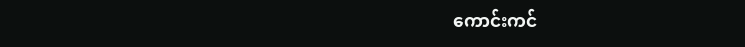ကောင်းကင်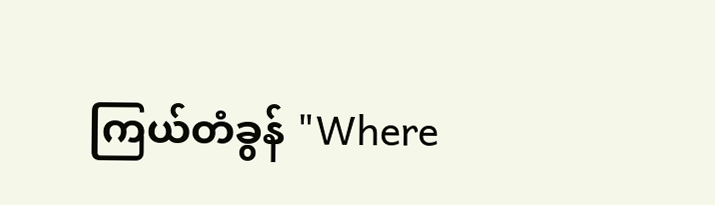ကြယ်တံခွန် "Where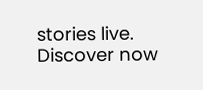stories live. Discover now